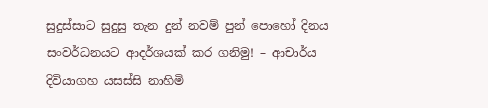සුදුස්සාට සුදුසු තැන දුන් නවම් පුන් පොහෝ දිනය සංවර්ධනයට ආදර්ශයක් කර ගනිමු! – ආචාර්ය දිවියාගහ යසස්සි නාහිමි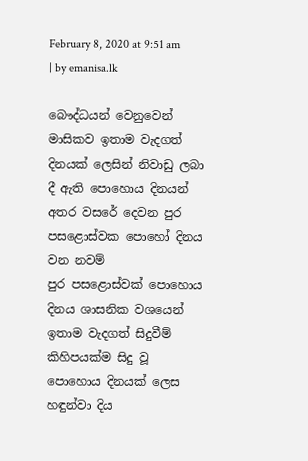February 8, 2020 at 9:51 am | by emanisa.lk

බෞද්ධයන් වෙනුවෙන් මාසිකව ඉතාම වැදගත් දිනයක් ලෙසින් නිවාඩු ලබා දී ඇති පොහොය දිනයන් අතර වසරේ දෙවන පුර පසළොස්වක පොහෝ දිනය වන නවම් පුර ‍පසළොස්වක් පොහොය දිනය ශාසනික වශයෙන් ඉතාම වැදගත් සිදුවීම් කිහිපයක්ම සිදු වූ පොහොය දිනයක් ලෙස හඳුන්වා දිය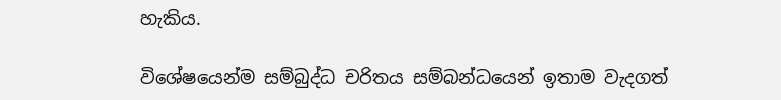හැකිය.

විශේෂයෙන්ම සම්බුද්ධ චරිතය සම්බන්ධයෙන් ඉතාම වැදගත්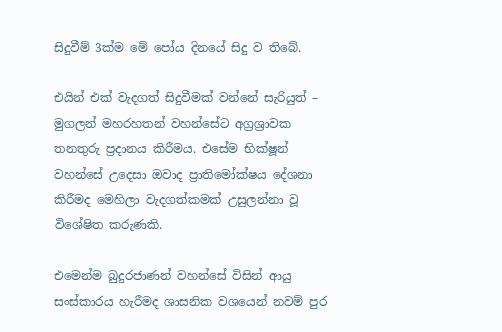සිදුවීම් 3ක්ම මේ පෝය දිනයේ සිදු ව තිබේ.

එයින් එක් වැදගත් සිදුවීමක් වන්නේ සැරියුත් – මුගලන් මහරහතන් වහන්සේට අග්‍රශ්‍රාවක තනතුරු ප්‍රදානය කිරීමය. එසේම භික්ෂූන් වහන්සේ උදෙසා ඔවාද ප්‍රාතිමෝක්ෂය දේශනා කිරීමද මෙහිලා වැදගත්කමක් උසුලන්නා වූ විශේෂිත කරුණකි.

එමෙන්ම බුදුරජාණන් වහන්සේ විසින් ආයු සංස්කාරය හැරීමද ශාසනික වශයෙන් නවම් පුර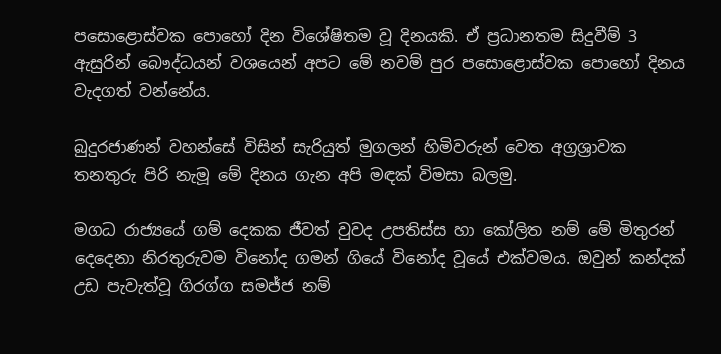පසොළොස්වක පොහෝ දින විශේෂිතම වූ දිනයකි. ඒ ප්‍රධානතම සිදුවීම් 3 ඇසුරින් බෞද්ධයන් වශයෙන් අපට මේ නවම් පුර පසොළොස්වක පොහෝ දිනය වැදගත් වන්නේය.

බුදුරජාණන් වහන්සේ විසින් සැරියුත් මුගලන් හිමිවරුන් වෙත අග්‍රශ්‍රාවක තනතුරු පිරි නැමූ මේ දිනය ගැන අපි මඳක් විමසා බලමු.

මගධ රාජ්‍යයේ ගම් දෙකක ජීවත් වුවද උපතිස්ස හා කෝලිත නම් මේ මිතුරන් දෙදෙනා නිරතුරුවම විනෝද ගමන් ගියේ විනෝද වූයේ එක්වමය. ඔවුන් කන්දක් උඩ පැවැත්වූ ගිරග්ග සමජ්ජ නම්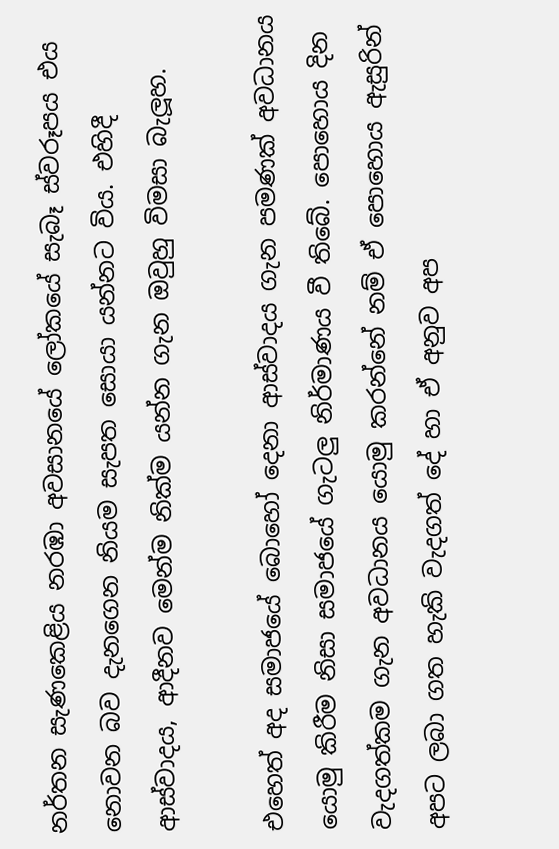නර්තන සැණකෙළිය නරඹා අවසානයේ ලෝකයේ සැබෑ ස්වරූපය එය නොවන බව දැනගෙන නියම සැපත සොයා යන්නට විය. එහිදී ආස්වාදය, ආදීනව මෙන්ම නික්ම යන්න ගැන ඔවුහු විමසා බැලූහ.

එහෙත් අද සමාජයේ බොහෝ දෙනා ආස්වාදය ගැන පමණක් අවධානය යොමු කිරීම නිසා සමාජයේ ගැටලු නිර්මාණය වී තිබේ. පොහොය දින වැදගත්කම ගැන අවධානය යොමු කරන්නේ නම් ඒ පොහොය ඇසුරින් අපට ලබා ගත හැකි වැදගත් දේ හා ඒ අනුව අප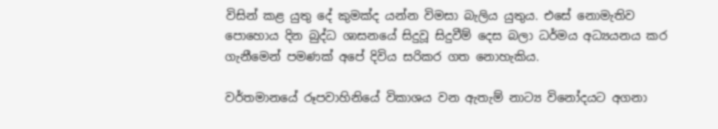විසින් කළ යුතු දේ කුමක්ද යන්න විමසා බැලිය යුතුය. එසේ නොමැතිව පොහොය දින බුද්ධ ශාසනයේ සිදුවූ සිදුවීම් දෙස බලා ධර්මය අධ්‍යයනය කර ගැනීමෙන් පමණක් අපේ දිවිය සරිකර ගත නොහැකිය.

වර්තමානයේ රූපවාහිනියේ විකාශය වන ඇතැම් නාට්‍ය විනෝදයට අගනා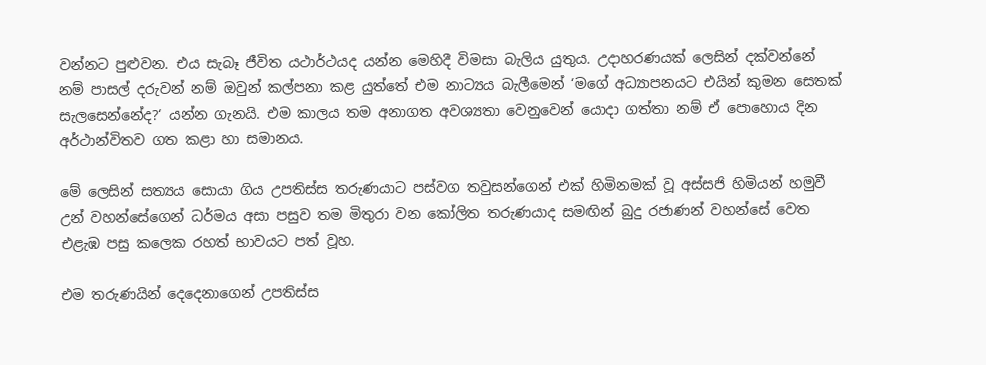වන්නට පුළුවන. එය සැබෑ ජීවිත යථාර්ථයද යන්න මෙහිදී විමසා බැලිය යුතුය. උදාහරණයක් ලෙසින් දක්වන්නේ නම් පාසල් දරුවන් නම් ඔවුන් කල්පනා කළ යුත්තේ එම නාට්‍යය බැලීමෙන් ‘මගේ අධ්‍යාපනයට එයින් කුමන සෙතක් සැලසෙන්නේද?‘ යන්න ගැනයි. එම කාලය තම අනාගත අවශ්‍යතා වෙනුවෙන් යොදා ගත්තා නම් ඒ පොහොය දින අර්ථාන්විතව ගත කළා හා සමානය.

මේ ලෙසින් සත්‍යය සොයා ගිය උපතිස්ස තරුණයාට පස්වග තවුසන්ගෙන් එක් හිමිනමක් වූ අස්සජි හිමියන් හමුවී උන් වහන්සේගෙන් ධර්මය අසා පසුව තම මිතුරා වන කෝලිත තරුණයාද සමඟින් බුදු රජාණන් වහන්සේ වෙත එළැඹ පසු කලෙක රහත් භාවයට පත් වූහ.

එම තරුණයින් දෙදෙනාගෙන් උපතිස්ස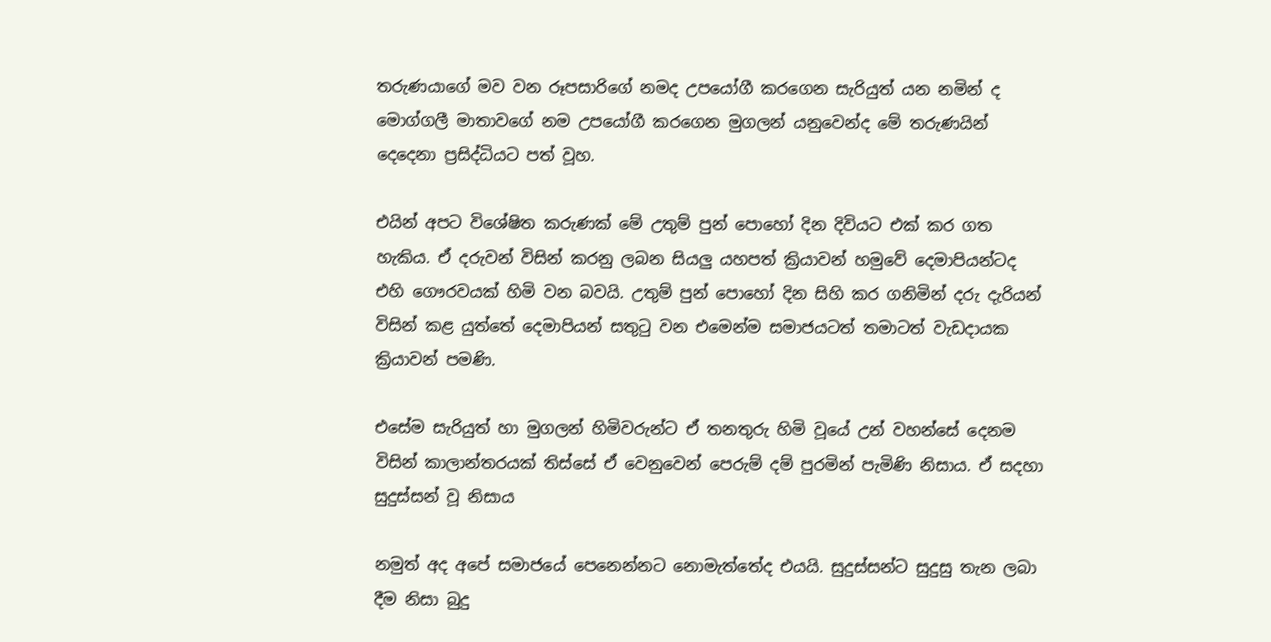තරුණයාගේ මව වන රූපසාරිගේ නමද උපයෝගී කරගෙන සැරියුත් යන නමින් ද මොග්ගලී මාතාවගේ නම උපයෝගී කරගෙන මුගලන් යනුවෙන්ද මේ තරුණයින් දෙදෙනා ප්‍රසිද්ධියට පත් වූහ.

එයින් අපට විශේෂිත කරුණක් මේ උතුම් පුන් පොහෝ දින දිවියට එක් කර ගත හැකිය. ඒ දරුවන් විසින් කරනු ලබන සියලු යහපත් ක්‍රියාවන් හමුවේ දෙමාපියන්ටද එහි ගෞරවයක් හිමි වන බවයි. උතුම් පුන් පොහෝ දින සිහි කර ගනිමින් දරු දැරියන් විසින් කළ යුත්තේ දෙමාපියන් සතුටු වන එමෙන්ම සමාජයටත් තමාටත් වැඩදායක ක්‍රියාවන් පමණි.

එසේම සැරියුත් හා මුගලන් හිමිවරුන්ට ඒ තනතුරු හිමි වූයේ උන් වහන්සේ දෙනම විසින් කාලාන්තරයක් තිස්සේ ඒ වෙනුවෙන් පෙරුම් දම් පුරමින් පැමිණි නිසාය. ඒ සදහා සුදුස්සන් වූ නිසාය

නමුත් අද අපේ සමාජයේ පෙනෙන්නට නොමැත්තේද එයයි. සුදුස්සන්ට සුදුසු තැන ලබා දීම නිසා බුදු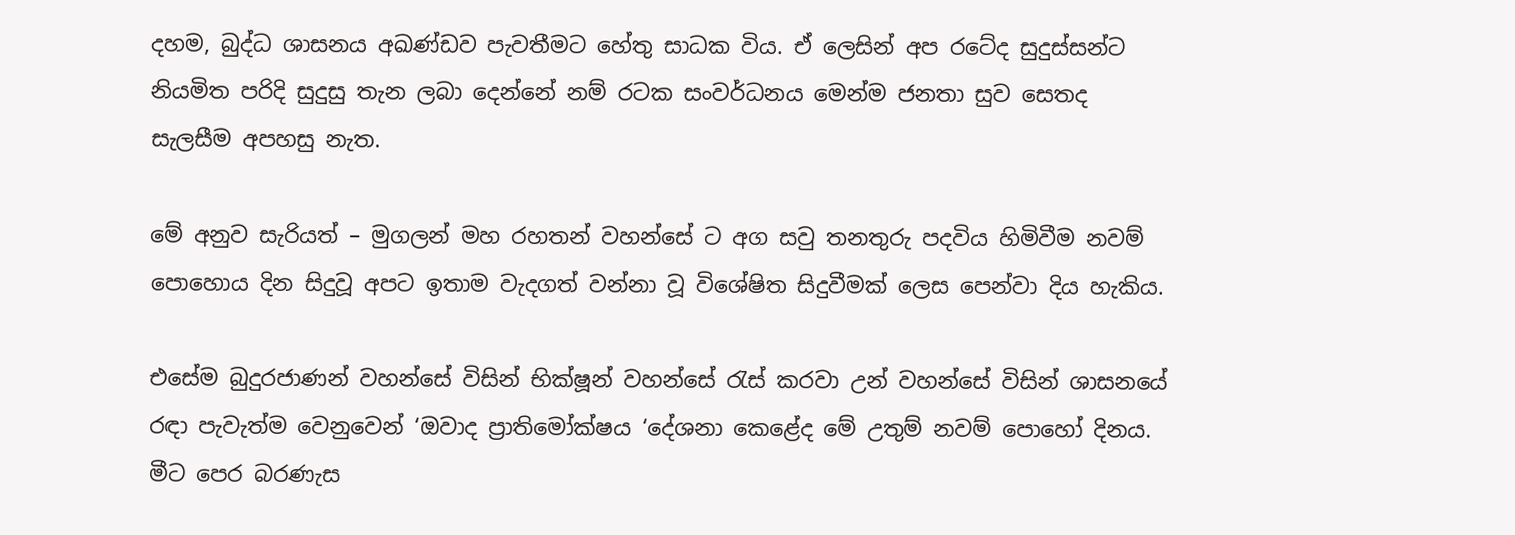දහම, බුද්ධ ශාසනය අඛණ්ඩව පැවතීමට හේතු සාධක විය. ඒ ලෙසින් අප රටේද සුදුස්සන්ට නියමිත පරිදි සුදුසු තැන ලබා දෙන්නේ නම් රටක සංවර්ධනය මෙන්ම ජනතා සුව සෙතද සැලසීම අපහසු නැත.

මේ අනුව සැරියත් – මුගලන් මහ රහතන් වහන්සේ ට අග සවු තනතුරු පදවිය හිමිවීම නවම් පොහොය දින සිදුවූ අපට ඉතාම වැදගත් වන්නා වූ විශේෂිත සිදුවීමක් ලෙස පෙන්වා දිය හැකිය.

එසේම බුදුරජාණන් වහන්සේ විසින් භික්ෂූන් වහන්සේ රැස් කරවා උන් වහන්සේ විසින් ශාසනයේ රඳා පැවැත්ම වෙනුවෙන් ‘ඔවාද ප්‍රාතිමෝක්ෂය ‘දේශනා කෙළේද මේ උතුම් නවම් පොහෝ දිනය. මීට පෙර බරණැස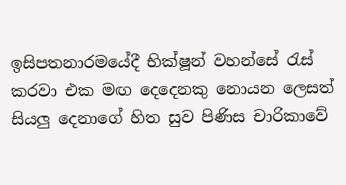ඉසිපතනාරමයේදී භික්ෂූන් වහන්සේ රැස් කරවා එක මඟ දෙදෙනකු නොයන ලෙසත් සියලු දෙනාගේ හිත සුව පිණිස චාරිකාවේ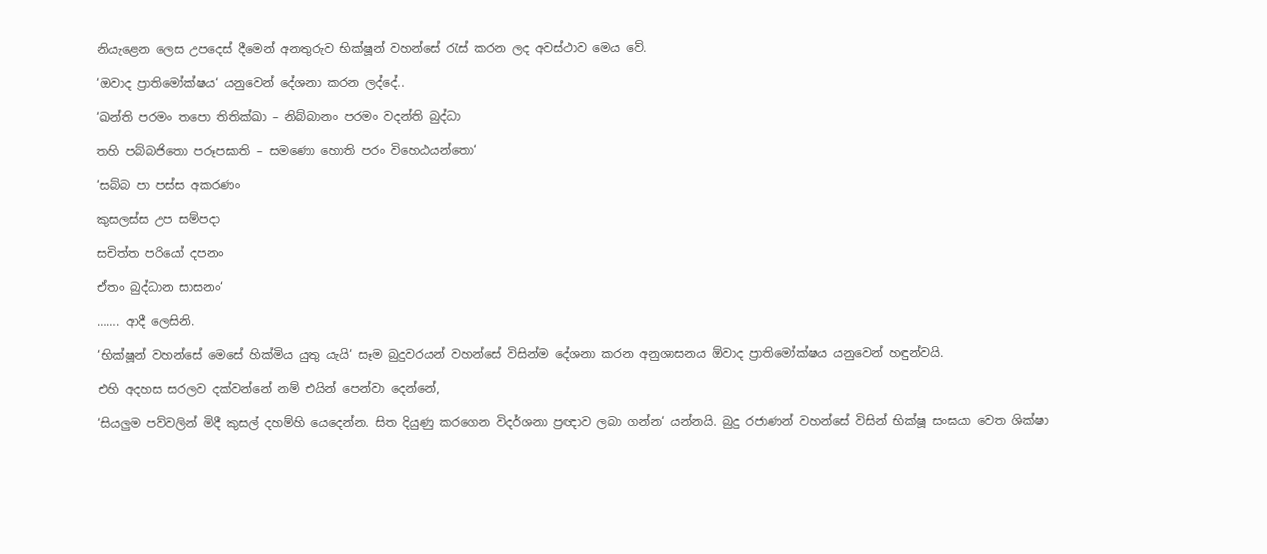නියැළෙන ලෙස උපදෙස් දීමෙන් අනතුරුව භික්ෂූන් වහන්සේ රැස් කරන ලද අවස්ථාව මෙය වේ.

‘ඔවාද ප්‍රාතිමෝක්ෂය‘ යනුවෙන් දේශනා කරන ලද්දේ..

‘ඛන්ති පරමං තපො තිතික්ඛා – නිබ්බානං පරමං වදන්ති බුද්ධා

තහි පබ්බජිතො පරූපඝාති – සමණො හොති පරං විහෙඨයන්තො‘

‘සබ්බ පා පස්ස අකරණං

කුසලස්ස උප සම්පදා

සචිත්ත පරියෝ දපනං

ඒතං බුද්ධාන සාසනං‘

……. ආදී ලෙසිනි.

‘භික්ෂූන් වහන්සේ මෙසේ හික්මිය යුතු යැයි‘ සෑම බුදුවරයන් වහන්සේ විසින්ම දේශනා කරන අනුශාසනය ඕවාද ප්‍රාතිමෝක්ෂය යනුවෙන් හඳුන්වයි.

එහි අදහස සරලව දක්වන්නේ නම් එයින් පෙන්වා දෙන්නේ,

‘සියලුම පව්වලින් මිදී කුසල් දහම්හි යෙදෙන්න. සිත දියුණු කරගෙන විදර්ශනා ප්‍රඥාව ලබා ගන්න‘ යන්නයි. බුදු රජාණන් වහන්සේ විසින් භික්ෂූ සංඝයා වෙත ශික්ෂා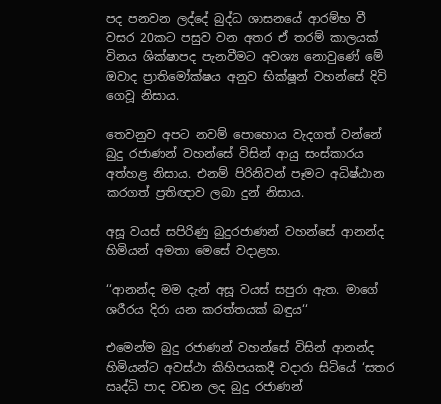පද පනවන ලද්දේ බුද්ධ ශාසනයේ ආරම්භ වී වසර 20කට පසුව වන අතර ඒ තරම් කාලයක් විනය ශික්ෂාපද පැනවීමට අවශ්‍ය නොවුණේ මේ ඔවාද ප්‍රාතිමෝක්ෂය අනුව භික්ෂූන් වහන්සේ දිවි ගෙවූ නිසාය.

තෙවනුව අපට නවම් පොහොය වැදගත් වන්නේ බුදු රජාණන් වහන්සේ විසින් ආයු සංස්කාරය අත්හළ නිසාය. එනම් පිරිනිවන් පෑමට අධිෂ්ඨාන කරගත් ප්‍රතිඥාව ලබා දුන් නිසාය.

අසූ වයස් සපිරිණු බුදුරජාණන් වහන්සේ ආනන්ද හිමියන් අමතා මෙසේ වදාළහ.

‘‘ආනන්ද මම දැන් අසූ වයස් සපුරා ඇත. මාගේ ශරීරය දිරා යන කරත්තයක් බඳුය‘‘

එමෙන්ම බුදු රජාණන් වහන්සේ විසින් ආනන්ද හිමියන්ට අවස්ථා කිහිපයකදී වදාරා සිටියේ ‘සතර ඍද්ධි පාද වඩන ලද බුදු රජාණන්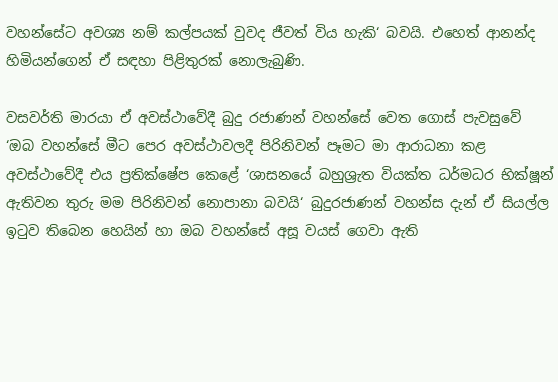වහන්සේට අවශ්‍ය නම් කල්පයක් වුවද ජීවත් විය හැකි‘ බවයි. එහෙත් ආනන්ද හිමියන්ගෙන් ඒ සඳහා පිළිතුරක් නොලැබුණි.

වසවර්ති මාරයා ඒ අවස්ථාවේදී බුදු රජාණන් වහන්සේ වෙත ගොස් පැවසුවේ ‘ඔබ වහන්සේ මීට පෙර අවස්ථාවලදී පිරිනිවන් පෑමට මා ආරාධනා කළ අවස්ථාවේදී එය ප්‍රතික්ෂේප කෙළේ ‘ශාසනයේ බහුශ්‍රැත වියක්ත ධර්මධර භික්ෂූන් ඇතිවන තුරු මම පිරිනිවන් නොපානා බවයි‘ බුදුරජාණන් වහන්ස දැන් ඒ සියල්ල ඉටුව තිබෙන හෙයින් හා ඔබ වහන්සේ අසූ වයස් ගෙවා ඇති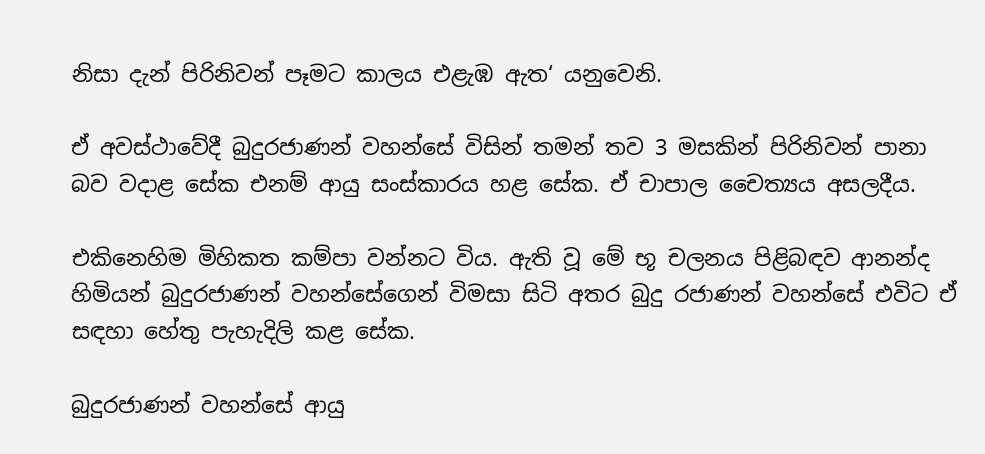නිසා දැන් පිරිනිවන් පෑමට කාලය එළැඹ ඇත‘ යනුවෙනි.

ඒ අවස්ථාවේදී බුදුරජාණන් වහන්සේ විසින් තමන් තව 3 මසකින් පිරිනිවන් පානා බව වදාළ සේක එනම් ආයු සංස්කාරය හළ සේක. ඒ චාපාල චෛත්‍යය අසලදීය.

එකිනෙහිම මිහිකත කම්පා වන්නට විය. ඇති වූ මේ භූ චලනය පිළිබඳව ආනන්ද හිමියන් බුදුරජාණන් වහන්සේගෙන් විමසා සිටි අතර බුදු රජාණන් වහන්සේ එවිට ඒ සඳහා හේතු පැහැදිලි කළ සේක.

බුදුරජාණන් වහන්සේ ආයු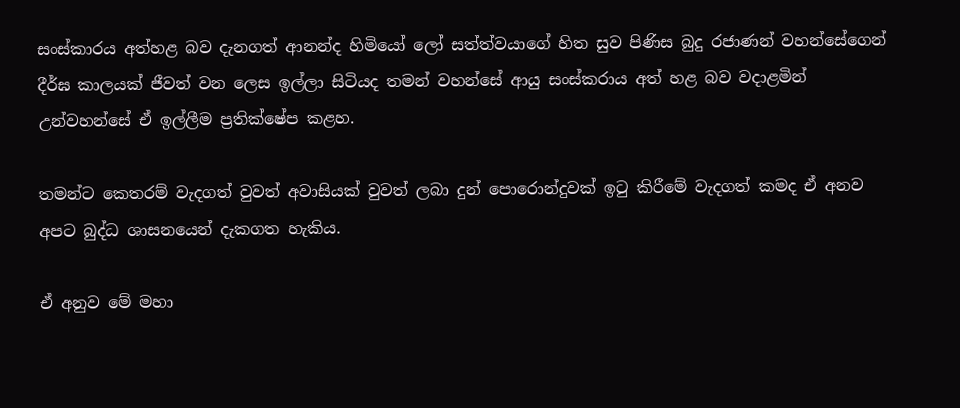සංස්කාරය අත්හළ බව දැනගත් ආනන්ද හිමියෝ ලෝ සත්ත්වයාගේ හිත සුව පිණිස බුදු රජාණන් වහන්සේගෙන් දීර්ඝ කාලයක් ජීවත් වන ලෙස ඉල්ලා සිටියද තමන් වහන්සේ ආයු සංස්කරාය අත් හළ බව වදාළමින් උන්වහන්සේ ඒ ඉල්ලීම ප්‍රතික්ෂේප කළහ.

තමන්ට කෙතරම් වැදගත් වුවත් අවාසියක් වුවත් ලබා දුන් පොරොන්දුවක් ඉටු කිරීමේ වැදගත් කමද ඒ අනව අපට බුද්ධ ශාසනයෙන් දැකගත හැකිය.

ඒ අනුව මේ මහා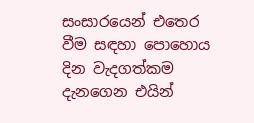සංසාරයෙන් එතෙර වීම සඳහා පොහොය දින වැදගත්කම දැනගෙන එයින්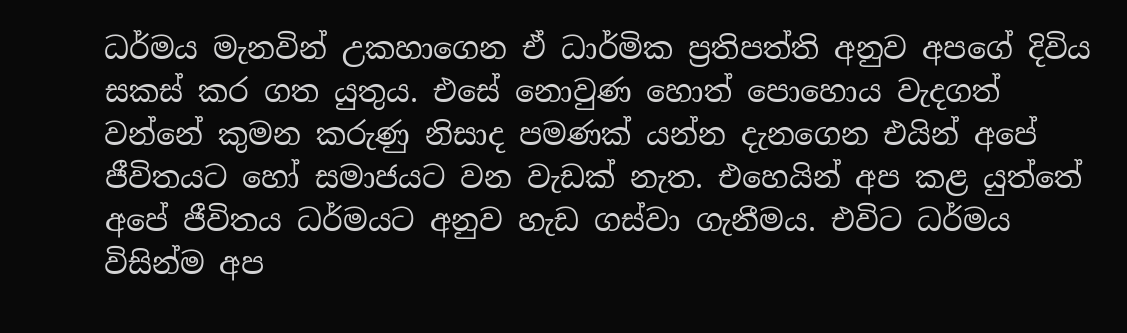ධර්මය මැනවින් උකහාගෙන ඒ ධාර්මික ප්‍රතිපත්ති අනුව අපගේ දිවිය සකස් කර ගත යුතුය. එසේ නොවුණ හොත් පොහොය වැදගත් වන්නේ කුමන කරුණු නිසාද පමණක් යන්න දැනගෙන එයින් අපේ ජීවිතයට හෝ සමාජයට වන වැඩක් නැත. එහෙයින් අප කළ යුත්තේ අපේ ජීවිතය ධර්මයට අනුව හැඩ ගස්වා ගැනීමය. එවිට ධර්මය විසින්ම අප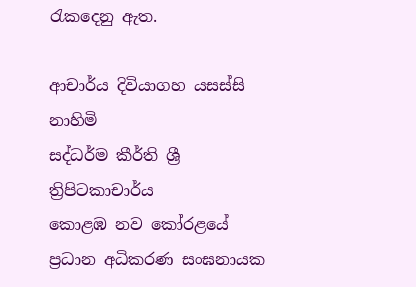රැකදෙනු ඇත.

ආචාර්ය දිවියාගහ යසස්සි නාහිමි
සද්ධර්ම කීර්ති ශ්‍රී ත්‍රිපිටකාචාර්ය
කොළඹ නව කෝරළයේ ප්‍රධාන අධිකරණ සංඝනායක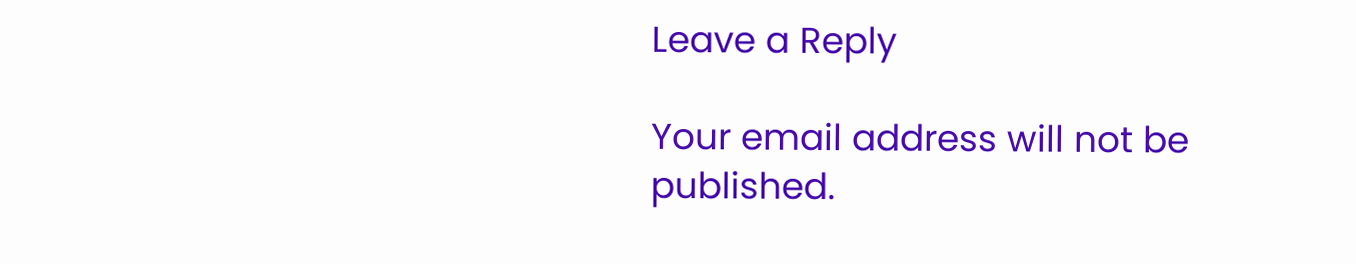Leave a Reply

Your email address will not be published.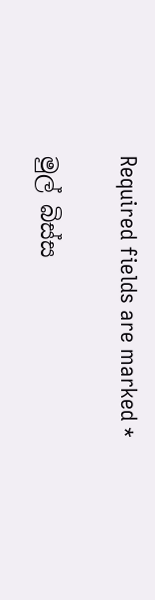Required fields are marked *

මුල් බිස්ස